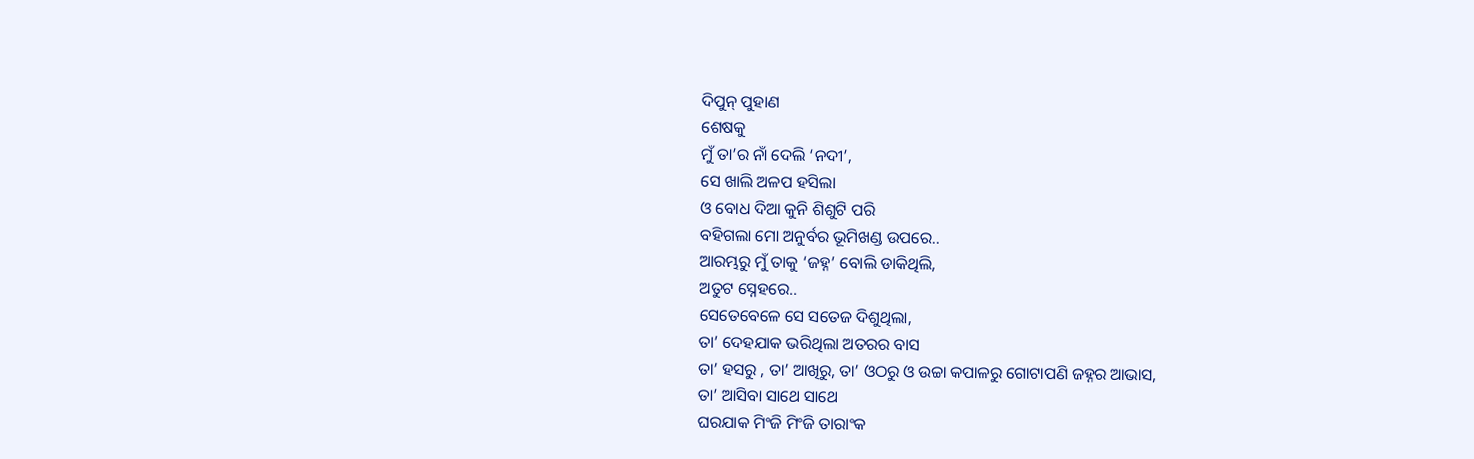ଦିପୁନ୍ ପୁହାଣ
ଶେଷକୁ
ମୁଁ ତା’ର ନାଁ ଦେଲି ‘ନଦୀ’,
ସେ ଖାଲି ଅଳପ ହସିଲା
ଓ ବୋଧ ଦିଆ କୁନି ଶିଶୁଟି ପରି
ବହିଗଲା ମୋ ଅନୁର୍ବର ଭୂମିଖଣ୍ଡ ଉପରେ..
ଆରମ୍ଭରୁ ମୁଁ ତାକୁ ‘ଜହ୍ନ’ ବୋଲି ଡାକିଥିଲି,
ଅତୁଟ ସ୍ନେହରେ..
ସେତେବେଳେ ସେ ସତେଜ ଦିଶୁଥିଲା,
ତା’ ଦେହଯାକ ଭରିଥିଲା ଅତରର ବାସ
ତା’ ହସରୁ , ତା’ ଆଖିରୁ, ତା’ ଓଠରୁ ଓ ଉଚ୍ଚା କପାଳରୁ ଗୋଟାପଣି ଜହ୍ନର ଆଭାସ,
ତା’ ଆସିବା ସାଥେ ସାଥେ
ଘରଯାକ ମିଂଜି ମିଂଜି ତାରାଂକ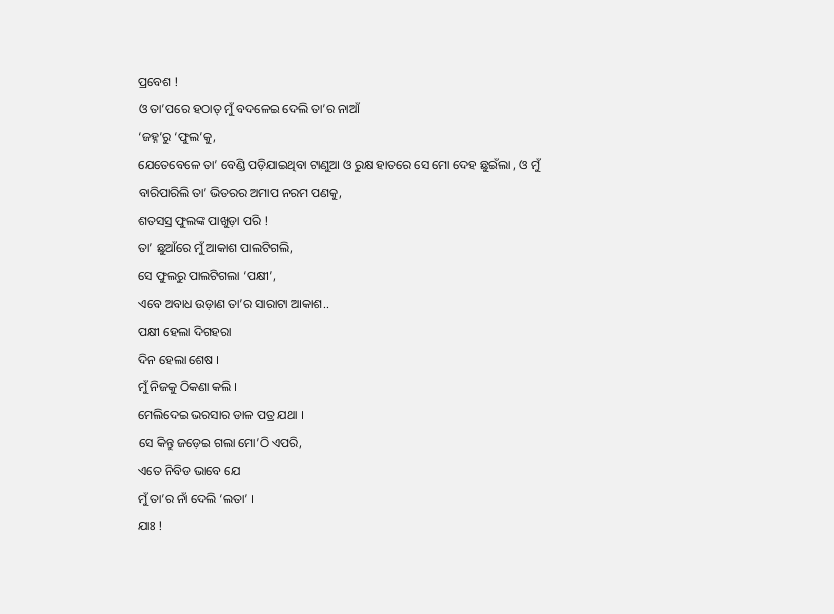ପ୍ରବେଶ !
ଓ ତା’ପରେ ହଠାତ୍ ମୁଁ ବଦଳେଇ ଦେଲି ତା’ର ନାଆଁ
‘ଜହ୍ନ’ରୁ ‘ଫୁଲ’କୁ,
ଯେତେବେଳେ ତା’ ବେଣ୍ଡି ପଡ଼ିଯାଇଥିବା ଟାଣୁଆ ଓ ରୁକ୍ଷ ହାତରେ ସେ ମୋ ଦେହ ଛୁଇଁଲା , ଓ ମୁଁ ବାରିପାରିଲି ତା’ ଭିତରର ଅମାପ ନରମ ପଣକୁ,
ଶତସସ୍ର ଫୁଲଙ୍କ ପାଖୁଡ଼ା ପରି !
ତା’ ଛୁଆଁରେ ମୁଁ ଆକାଶ ପାଲଟିଗଲି,
ସେ ଫୁଲରୁ ପାଲଟିଗଲା ‘ପକ୍ଷୀ’,
ଏବେ ଅବାଧ ଉଡ଼ାଣ ତା’ର ସାରାଟା ଆକାଶ..
ପକ୍ଷୀ ହେଲା ଦିଗହରା
ଦିନ ହେଲା ଶେଷ ।
ମୁଁ ନିଜକୁ ଠିକଣା କଲି ।
ମେଲିଦେଇ ଭରସାର ଡାଳ ପତ୍ର ଯଥା ।
ସେ କିନ୍ତୁ ଜଡ଼େଇ ଗଲା ମୋ’ଠି ଏପରି,
ଏତେ ନିବିଡ ଭାବେ ଯେ
ମୁଁ ତା’ର ନାଁ ଦେଲି ‘ଲତା’ ।
ଯାଃ !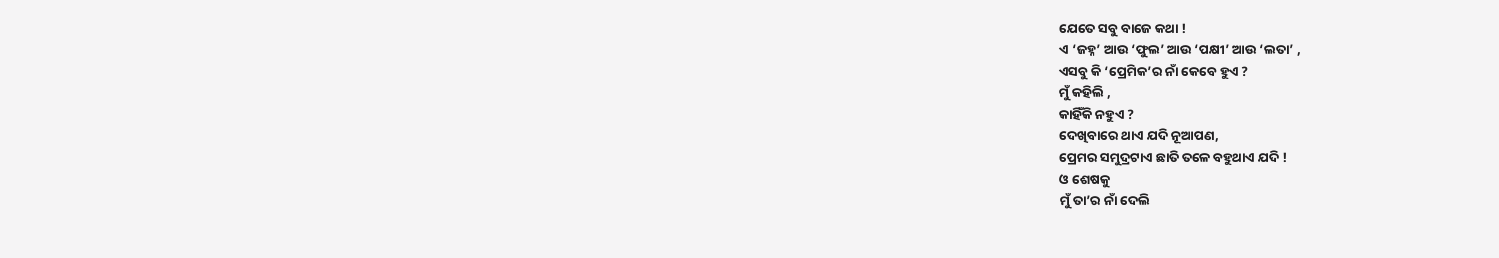ଯେତେ ସବୁ ବାଜେ କଥା !
ଏ ‘ଜହ୍ନ’ ଆଉ ‘ଫୁଲ’ ଆଉ ‘ପକ୍ଷୀ’ ଆଉ ‘ଲତା’ ,
ଏସବୁ କି ‘ପ୍ରେମିକ’ର ନାଁ କେବେ ହୁଏ ?
ମୁଁ କହିଲି ,
କାହିଁକି ନହୁଏ ?
ଦେଖିବାରେ ଥାଏ ଯଦି ନୂଆପଣ,
ପ୍ରେମର ସମୁଦ୍ରଟାଏ ଛାତି ତଳେ ବହୁଥାଏ ଯଦି !
ଓ ଶେଷକୁ
ମୁଁ ତା’ର ନାଁ ଦେଲି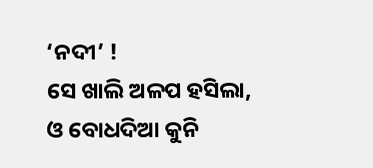‘ନଦୀ’ !
ସେ ଖାଲି ଅଳପ ହସିଲା,
ଓ ବୋଧଦିଆ କୁନି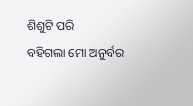ଶିଶୁଟି ପରି
ବହିଗଲା ମୋ ଅନୁର୍ବର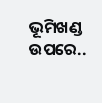ଭୂମିଖଣ୍ଡ ଉପରେ..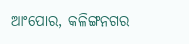ଆଂପୋର, କଳିଙ୍ଗନଗର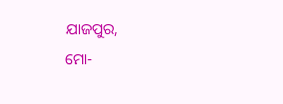ଯାଜପୁର,
ମୋ-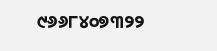୯୬୬୮୪୦୭୩୨୨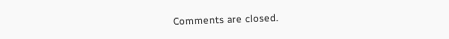Comments are closed.